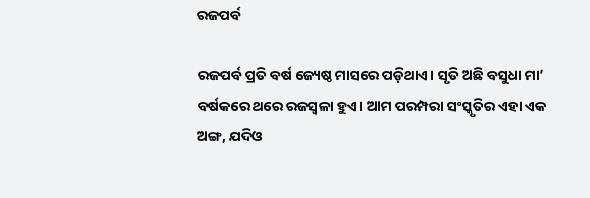ରଜପର୍ବ

ରଜପର୍ବ ପ୍ରତି ବର୍ଷ ଜ୍ୟେଷ୍ଠ ମାସରେ ପଡ଼ିଥାଏ। ସୃତି ଅଛି ବସୁଧା ମା’ ବର୍ଷକରେ ଥରେ ରଜସ୍ବଳା ହୁଏ। ଆମ ପରମ୍ପରା ସଂସ୍କୃତିର ଏହା ଏକ ଅଙ୍ଗ, ଯଦିଓ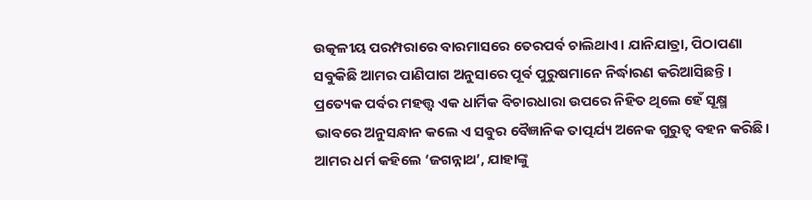ଉତ୍କଳୀୟ ପରମ୍ପରାରେ ବାରମାସରେ ତେରପର୍ବ ଚାଲିଥାଏ। ଯାନିଯାତ୍ରା, ପିଠାପଣା ସବୁକିଛି ଆମର ପାଣିପାଗ ଅନୁସାରେ ପୂର୍ବ ପୁରୁଷମାନେ ନିର୍ଦ୍ଧାରଣ କରିଆସିଛନ୍ତି। ପ୍ରତ୍ୟେକ ପର୍ବର ମହତ୍ତ୍ୱ ଏକ ଧାର୍ମିକ ବିଚାରଧାରା ଉପରେ ନିହିତ ଥିଲେ ହେଁ ସୂକ୍ଷ୍ମ ଭାବରେ ଅନୁସନ୍ଧାନ କଲେ ଏ ସବୁର ବୈଜ୍ଞାନିକ ତାତ୍ପର୍ଯ୍ୟ ଅନେକ ଗୁରୁତ୍ୱ ବହନ କରିଛି।
ଆମର ଧର୍ମ କହିଲେ ‘ଜଗନ୍ନାଥ’, ଯାହାଙ୍କୁ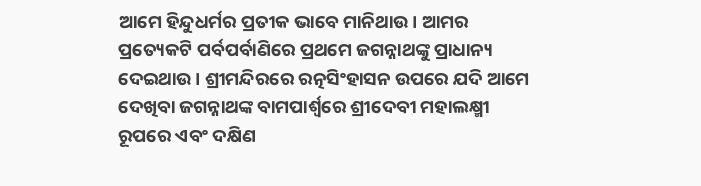ଆମେ ହିନ୍ଦୁଧର୍ମର ପ୍ରତୀକ ଭାବେ ମାନିଥାଉ। ଆମର ପ୍ରତ୍ୟେକଟି ପର୍ବପର୍ବାଣିରେ ପ୍ରଥମେ ଜଗନ୍ନାଥଙ୍କୁ ପ୍ରାଧାନ୍ୟ ଦେଇଥାଉ। ଶ୍ରୀମନ୍ଦିରରେ ରତ୍ନସିଂହାସନ ଉପରେ ଯଦି ଆମେ ଦେଖିବା ଜଗନ୍ନାଥଙ୍କ ବାମପାର୍ଶ୍ୱରେ ଶ୍ରୀଦେବୀ ମହାଲକ୍ଷ୍ମୀ ରୂପରେ ଏବଂ ଦକ୍ଷିଣ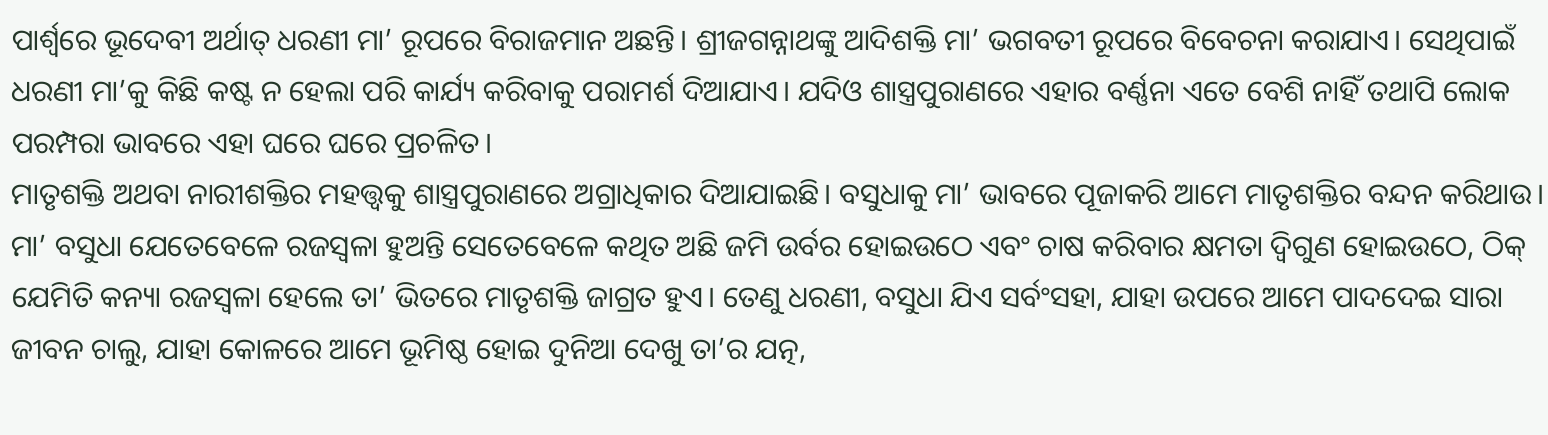ପାର୍ଶ୍ୱରେ ଭୂଦେବୀ ଅର୍ଥାତ୍‌ ଧରଣୀ ମା’ ରୂପରେ ବିରାଜମାନ ଅଛନ୍ତି। ଶ୍ରୀଜଗନ୍ନାଥଙ୍କୁ ଆଦିଶକ୍ତି ମା’ ଭଗବତୀ ରୂପରେ ବିବେଚନା କରାଯାଏ। ସେଥିପାଇଁ ଧରଣୀ ମା’କୁ କିଛି କଷ୍ଟ ନ ହେଲା ପରି କାର୍ଯ୍ୟ କରିବାକୁ ପରାମର୍ଶ ଦିଆଯାଏ। ଯଦିଓ ଶାସ୍ତ୍ରପୁରାଣରେ ଏହାର ବର୍ଣ୍ଣନା ଏତେ ବେଶି ନାହିଁ ତଥାପି ଲୋକ ପରମ୍ପରା ଭାବରେ ଏହା ଘରେ ଘରେ ପ୍ରଚଳିତ।
ମାତୃଶକ୍ତି ଅଥବା ନାରୀଶକ୍ତିର ମହତ୍ତ୍ୱକୁ ଶାସ୍ତ୍ରପୁରାଣରେ ଅଗ୍ରାଧିକାର ଦିଆଯାଇଛି। ବସୁଧାକୁ ମା’ ଭାବରେ ପୂଜାକରି ଆମେ ମାତୃଶକ୍ତିର ବନ୍ଦନ କରିଥାଉ। ମା’ ବସୁଧା ଯେତେବେଳେ ରଜସ୍ବଳା ହୁଅନ୍ତି ସେତେବେଳେ କଥିତ ଅଛି ଜମି ଉର୍ବର ହୋଇଉଠେ ଏବଂ ଚାଷ କରିବାର କ୍ଷମତା ଦ୍ବିଗୁଣ ହୋଇଉଠେ, ଠିକ୍‌ ଯେମିତି କନ୍ୟା ରଜସ୍ବଳା ହେଲେ ତା’ ଭିତରେ ମାତୃଶକ୍ତି ଜାଗ୍ରତ ହୁଏ। ତେଣୁ ଧରଣୀ, ବସୁଧା ଯିଏ ସର୍ବଂସହା, ଯାହା ଉପରେ ଆମେ ପାଦଦେଇ ସାରା ଜୀବନ ଚାଲୁ, ଯାହା କୋଳରେ ଆମେ ଭୂମିଷ୍ଠ ହୋଇ ଦୁନିଆ ଦେଖୁ ତା’ର ଯତ୍ନ,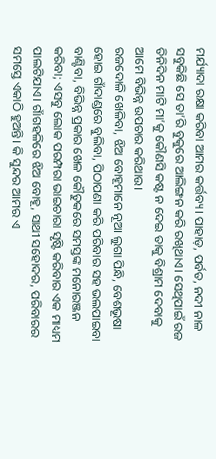ମର୍ଯ୍ୟାଦା ରକ୍ଷା କରିବା ଆମର କର୍ତ୍ତବ୍ୟ। ପାହାଡ଼, ପର୍ବତ, ନଦୀ ନାଳ ସବୁକିଛି ସେ ତା’ରି ବୁକୁରେ ଆଲିଙ୍ଗନ କରି ରଖିଥାଏ। ସେଥିପାଇଁ ରଜ ତିନିଦିନ ମାଟି ମା’କୁ କୌଣସି କଷ୍ଟ ନ ଦେଇ ତାକୁ ବିଶ୍ରାମ ଦେବାକୁ ଆମେ ବିଭିନ୍ନ ଉପଚାର କରିଥାଉ।
ରଜଦୋଳି ଖେଳିବା, ଝିଅ ବୋହୂମାନେ ନୂଆ ଲୁଗା ପିନ୍ଧି, ବେଶଭୂଷା ହୋଇ ଗାଁଦାଣ୍ଡରେ ବୁଲିବା, ପିଠାପଣା କରି ପରିବାର ସହ ଭଲପାଇବା ବାଣ୍ଟିବା, ବିଭିନ୍ନ ପ୍ରକାର ଖେଳ କୌତୁକରେ ସମସ୍ତଙ୍କ ମନୋରଞ୍ଜନ କରିବା; ଏସବୁ ଲୋକ ପରମ୍ପରା ଭାଇଚାରା ସୃଷ୍ଟି କରିବାର ଏକ ମାଧ୍ୟମ ପାଲଟିଯାଏ। ଗାଁଗହଳିରେ ଝିଅ ବୋହୂ, ସାଥୀ ସହୋଦର, ପରିବାରର ସମସ୍ତେ ଏକାଠି ହୁଅନ୍ତି। କି ସୁନ୍ଦର ଆମର ଏ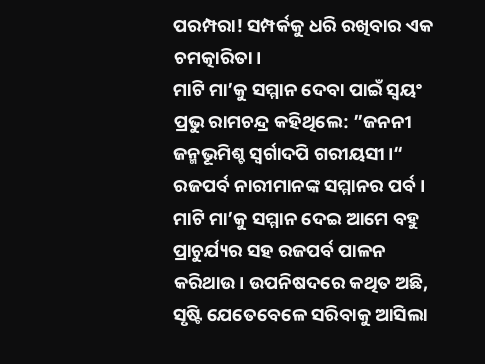ପରମ୍ପରା! ସମ୍ପର୍କକୁ ଧରି ରଖିବାର ଏକ ଚମତ୍କାରିତା।
ମାଟି ମା’କୁ ସମ୍ମାନ ଦେବା ପାଇଁ ସ୍ବୟଂ ପ୍ରଭୁ ରାମଚନ୍ଦ୍ର କହିଥିଲେ: ”ଜନନୀ ଜନ୍ମଭୂମିଶ୍ଚ ସ୍ବର୍ଗାଦପି ଗରୀୟସୀ।“ ରଜପର୍ବ ନାରୀମାନଙ୍କ ସମ୍ମାନର ପର୍ବ। ମାଟି ମା’କୁ ସମ୍ମାନ ଦେଇ ଆମେ ବହୁ ପ୍ରାଚୁର୍ଯ୍ୟର ସହ ରଜପର୍ବ ପାଳନ କରିଥାଉ। ଉପନିଷଦରେ କଥିତ ଅଛି, ସୃଷ୍ଟି ଯେତେବେଳେ ସରିବାକୁ ଆସିଲା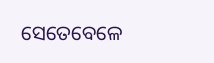ସେତେବେଳେ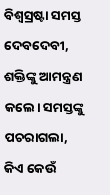ବିଶ୍ୱସ୍ରଷ୍ଟା ସମସ୍ତ ଦେବଦେବୀ, ଶକ୍ତିଙ୍କୁ ଆମନ୍ତ୍ରଣ କଲେ। ସମସ୍ତଙ୍କୁ ପଚରାଗଲା, କିଏ କେଉଁ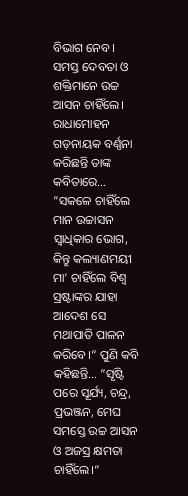ବିଭାଗ ନେବ। ସମସ୍ତ ଦେବତା ଓ ଶକ୍ତିମାନେ ଉଚ୍ଚ ଆସନ ଚାହିଁଲେ। ରାଧାମୋହନ ଗଡ଼ନାୟକ ବର୍ଣ୍ଣନା କରିଛନ୍ତି ତାଙ୍କ କବିତାରେ… ”ସକଳେ ଚାହିଁଲେ ମାନ ଉଚ୍ଚାସନ ସ୍ବାଧିକାର ଭୋଗ, କିନ୍ତୁ କଲ୍ୟାଣମୟୀ ମା’ ଚାହିଁଲେ ବିଶ୍ୱ ସ୍ରଷ୍ଟାଙ୍କର ଯାହା ଆଦେଶ ସେ ମଥାପାତି ପାଳନ କରିବେ।“ ପୁଣି କବି କହିଛନ୍ତି… ”ସୃଷ୍ଟି ପରେ ସୂର୍ଯ୍ୟ, ଚନ୍ଦ୍ର, ପ୍ରଭଞ୍ଜନ, ମେଘ ସମସ୍ତେ ଉଚ୍ଚ ଆସନ ଓ ଅଜସ୍ର କ୍ଷମତା ଚାହିଁଲେ।“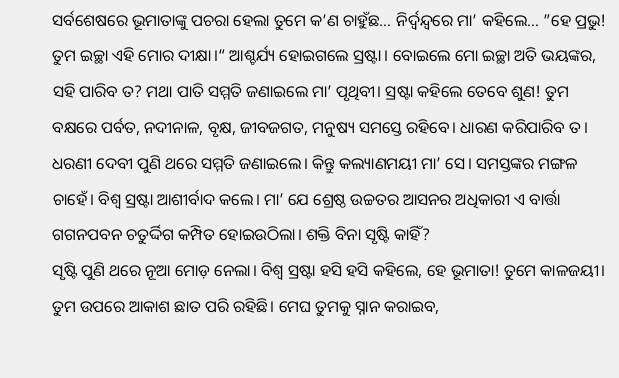ସର୍ବଶେଷରେ ଭୂମାତାଙ୍କୁ ପଚରା ହେଲା ତୁମେ କ’ଣ ଚାହୁଁଛ… ନିର୍ଦ୍ୱନ୍ଦ୍ୱରେ ମା’ କହିଲେ… ”ହେ ପ୍ରଭୁ! ତୁମ ଇଚ୍ଛା ଏହି ମୋର ଦୀକ୍ଷା।“ ଆଶ୍ଚର୍ଯ୍ୟ ହୋଇଗଲେ ସ୍ରଷ୍ଟା। ବୋଇଲେ ମୋ ଇଚ୍ଛା ଅତି ଭୟଙ୍କର, ସହି ପାରିବ ତ? ମଥା ପାତି ସମ୍ମତି ଜଣାଇଲେ ମା’ ପୃଥିବୀ। ସ୍ରଷ୍ଟା କହିଲେ ତେବେ ଶୁଣ! ତୁମ ବକ୍ଷରେ ପର୍ବତ, ନଦୀନାଳ, ବୃକ୍ଷ, ଜୀବଜଗତ, ମନୁଷ୍ୟ ସମସ୍ତେ ରହିବେ। ଧାରଣ କରିପାରିବ ତ। ଧରଣୀ ଦେବୀ ପୁଣି ଥରେ ସମ୍ମତି ଜଣାଇଲେ। କିନ୍ତୁ କଲ୍ୟାଣମୟୀ ମା’ ସେ। ସମସ୍ତଙ୍କର ମଙ୍ଗଳ ଚାହେଁ। ବିଶ୍ୱ ସ୍ରଷ୍ଟା ଆଶୀର୍ବାଦ କଲେ। ମା’ ଯେ ଶ୍ରେଷ୍ଠ ଉଚ୍ଚତର ଆସନର ଅଧିକାରୀ ଏ ବାର୍ତ୍ତା ଗଗନପବନ ଚତୁର୍ଦ୍ଦିଗ କମ୍ପିତ ହୋଇଉଠିଲା। ଶକ୍ତି ବିନା ସୃଷ୍ଟି କାହିଁ?
ସୃଷ୍ଟି ପୁଣି ଥରେ ନୂଆ ମୋଡ଼ ନେଲା। ବିଶ୍ୱ ସ୍ରଷ୍ଟା ହସି ହସି କହିଲେ, ହେ ଭୂମାତା! ତୁମେ କାଳଜୟୀ। ତୁମ ଉପରେ ଆକାଶ ଛାତ ପରି ରହିଛି। ମେଘ ତୁମକୁ ସ୍ନାନ କରାଇବ,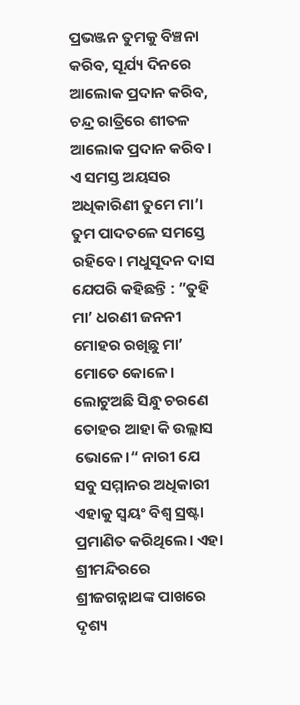ପ୍ରଭଞ୍ଜନ ତୁମକୁ ବିଞ୍ଚନା କରିବ, ସୂର୍ଯ୍ୟ ଦିନରେ ଆଲୋକ ପ୍ରଦାନ କରିବ, ଚନ୍ଦ୍ର ରାତ୍ରିରେ ଶୀତଳ ଆଲୋକ ପ୍ରଦାନ କରିବ। ଏ ସମସ୍ତ ଅୟସର ଅଧିକାରିଣୀ ତୁମେ ମା’। ତୁମ ପାଦତଳେ ସମସ୍ତେ ରହିବେ। ମଧୁସୂଦନ ଦାସ ଯେପରି କହିଛନ୍ତି : ”ତୁହି ମା’ ଧରଣୀ ଜନନୀ ମୋହର ରଖିଛୁ ମା’ ମୋତେ କୋଳେ। ଲୋଟୁଅଛି ସିନ୍ଧୁ ଚରଣେ ତୋହର ଆହା କି ଉଲ୍ଲାସ ଭୋଳେ।“ ନାରୀ ଯେ ସବୁ ସମ୍ମାନର ଅଧିକାରୀ ଏହାକୁ ସ୍ବୟଂ ବିଶ୍ୱ ସ୍ରଷ୍ଟା ପ୍ରମାଣିତ କରିଥିଲେ। ଏହା ଶ୍ରୀମନ୍ଦିରରେ ଶ୍ରୀଜଗନ୍ନାଥଙ୍କ ପାଖରେ ଦୃଶ୍ୟ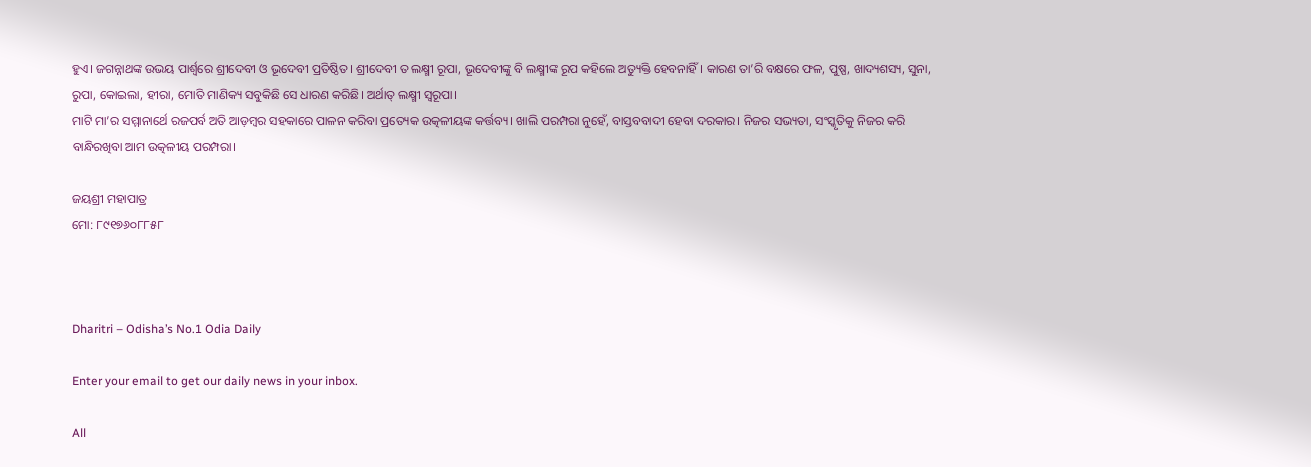ହୁଏ। ଜଗନ୍ନାଥଙ୍କ ଉଭୟ ପାର୍ଶ୍ୱରେ ଶ୍ରୀଦେବୀ ଓ ଭୂଦେବୀ ପ୍ରତିଷ୍ଠିତ। ଶ୍ରୀଦେବୀ ତ ଲକ୍ଷ୍ମୀ ରୂପା, ଭୂଦେବୀଙ୍କୁ ବି ଲକ୍ଷ୍ମୀଙ୍କ ରୂପ କହିଲେ ଅତ୍ୟୁକ୍ତି ହେବନାହିଁ। କାରଣ ତା’ରି ବକ୍ଷରେ ଫଳ, ପୁଷ୍ପ, ଖାଦ୍ୟଶସ୍ୟ, ସୁନା, ରୁପା, କୋଇଲା, ହୀରା, ମୋତି ମାଣିକ୍ୟ ସବୁକିଛି ସେ ଧାରଣ କରିଛି। ଅର୍ଥାତ୍‌ ଲକ୍ଷ୍ମୀ ସ୍ବରୂପା।
ମାଟି ମା’ର ସମ୍ମାନାର୍ଥେ ରଜପର୍ବ ଅତି ଆଡ଼ମ୍ବର ସହକାରେ ପାଳନ କରିବା ପ୍ରତ୍ୟେକ ଉତ୍କଳୀୟଙ୍କ କର୍ତ୍ତବ୍ୟ। ଖାଲି ପରମ୍ପରା ନୁହେଁ, ବାସ୍ତବବାଦୀ ହେବା ଦରକାର। ନିଜର ସଭ୍ୟତା, ସଂସ୍କୃତିକୁ ନିଜର କରି ବାନ୍ଧିରଖିବା ଆମ ଉତ୍କଳୀୟ ପରମ୍ପରା।

ଜୟଶ୍ରୀ ମହାପାତ୍ର
ମୋ: ୮୯୧୭୬୦୮୮୫୮



Dharitri – Odisha’s No.1 Odia Daily

Enter your email to get our daily news in your inbox.

All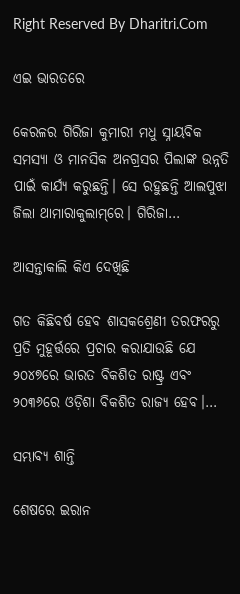Right Reserved By Dharitri.Com

ଏଇ ଭାରତରେ

କେରଳର ଗିରିଜା କୁମାରୀ ମଧୁ ସ୍ନାୟବିକ ସମସ୍ୟା ଓ ମାନସିକ ଅନଗ୍ରସର ପିଲାଙ୍କ ଉନ୍ନତି ପାଇଁ କାର୍ଯ୍ୟ କରୁଛନ୍ତି। ସେ ରହୁଛନ୍ତି ଆଲପୁଝା ଜିଲା ଥାମାରାକୁଲାମ୍‌ରେ। ଗିରିଜା…

ଆସନ୍ତାକାଲି କିଏ ଦେଖିଛି

ଗତ କିଛିବର୍ଷ ହେବ ଶାସକଶ୍ରେଣୀ ତରଫରରୁ ପ୍ରତି ମୁହୂର୍ତ୍ତରେ ପ୍ରଚାର କରାଯାଉଛି ଯେ ୨୦୪୭ରେ ଭାରତ ବିକଶିତ ରାଷ୍ଟ୍ର ଏବଂ ୨୦୩୬ରେ ଓଡ଼ିଶା ବିକଶିତ ରାଜ୍ୟ ହେବ।…

ସମ୍ଭାବ୍ୟ ଶାନ୍ତି

ଶେଷରେ ଇରାନ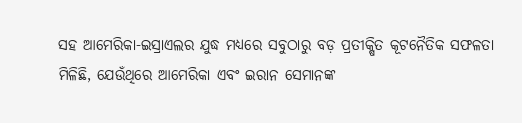ସହ ଆମେରିକା-ଇସ୍ରାଏଲର ଯୁଦ୍ଧ ମଧ୍ୟରେ ସବୁଠାରୁ ବଡ଼ ପ୍ରତୀକ୍ଷିତ କୂଟନୈତିକ ସଫଳତା ମିଳିଛି, ଯେଉଁଥିରେ ଆମେରିକା ଏବଂ ଇରାନ ସେମାନଙ୍କ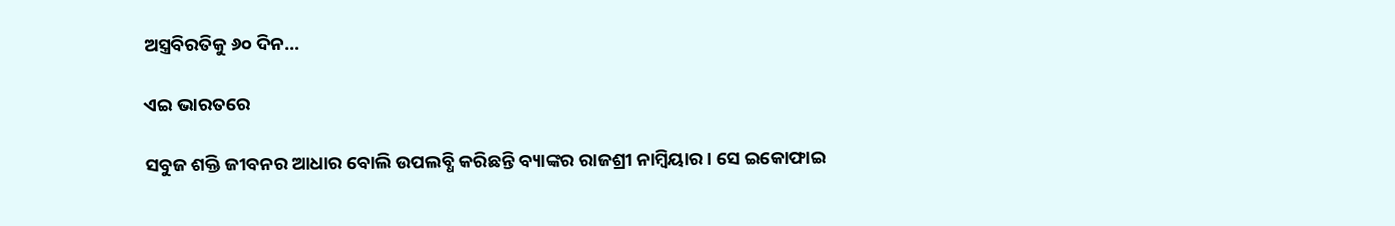ଅସ୍ତ୍ରବିରତିକୁ ୬୦ ଦିନ…

ଏଇ ଭାରତରେ

ସବୁଜ ଶକ୍ତି ଜୀବନର ଆଧାର ବୋଲି ଉପଲବ୍ଧି କରିଛନ୍ତି ବ୍ୟାଙ୍କର ରାଜଶ୍ରୀ ନାମ୍ବିୟାର। ସେ ଇକୋଫାଇ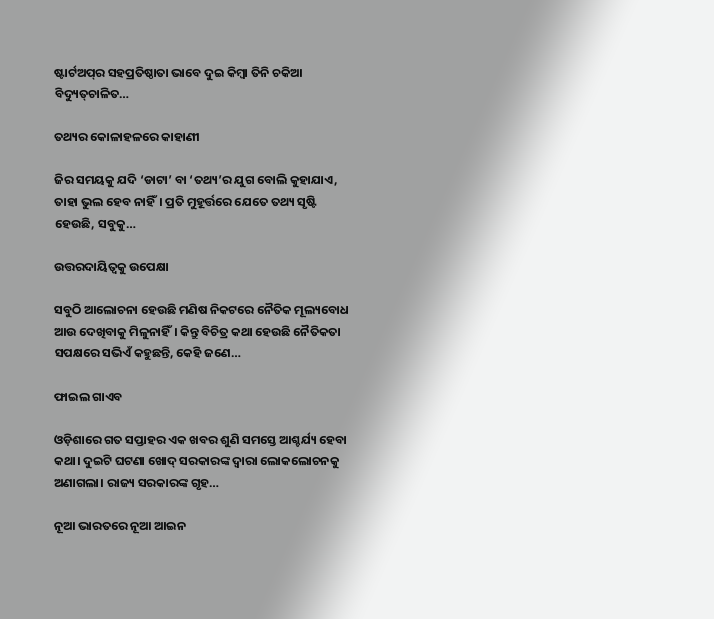ଷ୍ଟାର୍ଟଅପ୍‌ର ସହପ୍ରତିଷ୍ଠାତା ଭାବେ ଦୁଇ କିମ୍ବା ତିନି ଚକିଆ ବିଦ୍ୟୁତ୍‌ଚାଳିତ…

ତଥ୍ୟର କୋଳାହଳରେ କାହାଣୀ

ଜିର ସମୟକୁ ଯଦି ‘ଡାଟା’ ବା ‘ତଥ୍ୟ’ର ଯୁଗ ବୋଲି କୁହାଯାଏ, ତାହା ଭୁଲ ହେବ ନାହିଁ। ପ୍ରତି ମୁହୂର୍ତ୍ତରେ ଯେତେ ତଥ୍ୟ ସୃଷ୍ଟି ହେଉଛି, ସବୁକୁ…

ଉତ୍ତରଦାୟିତ୍ୱକୁ ଉପେକ୍ଷା

ସବୁଠି ଆଲୋଚନା ହେଉଛି ମଣିଷ ନିକଟରେ ନୈତିକ ମୂଲ୍ୟବୋଧ ଆଉ ଦେଖିବାକୁ ମିଳୁନାହିଁ। କିନ୍ତୁ ବିଚିତ୍ର କଥା ହେଉଛି ନୈତିକତା ସପକ୍ଷରେ ସଭିଏଁ କହୁଛନ୍ତି, କେହି ଜଣେ…

ଫାଇଲ ଗାଏବ

ଓଡ଼ିଶାରେ ଗତ ସପ୍ତାହର ଏକ ଖବର ଶୁଣି ସମସ୍ତେ ଆଶ୍ଚର୍ଯ୍ୟ ହେବା କଥା। ଦୁଇଟି ଘଟଣା ଖୋଦ୍‌ ସରକାରଙ୍କ ଦ୍ୱାରା ଲୋକଲୋଚନକୁ ଅଣାଗଲା। ରାଜ୍ୟ ସରକାରଙ୍କ ଗୃହ…

ନୂଆ ଭାରତରେ ନୂଆ ଆଇନ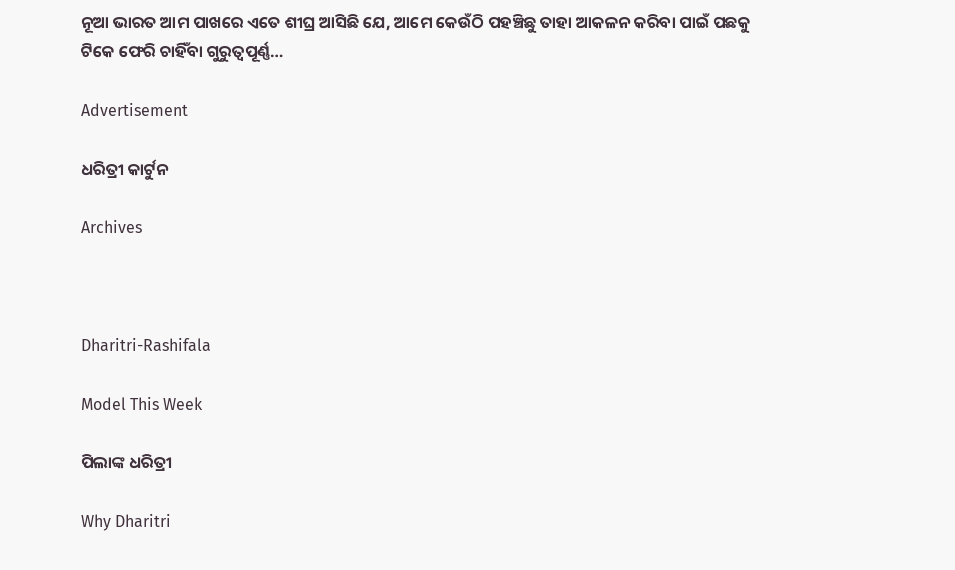ନୂଆ ଭାରତ ଆମ ପାଖରେ ଏତେ ଶୀଘ୍ର ଆସିଛି ଯେ, ଆମେ କେଉଁଠି ପହଞ୍ଚିଛୁ ତାହା ଆକଳନ କରିବା ପାଇଁ ପଛକୁ ଟିକେ ଫେରି ଚାହିଁବା ଗୁରୁତ୍ୱପୂର୍ଣ୍ଣ…

Advertisement

ଧରିତ୍ରୀ କାର୍ଟୁନ

Archives



Dharitri-Rashifala

Model This Week

ପିଲାଙ୍କ ଧରିତ୍ରୀ

Why Dharitri